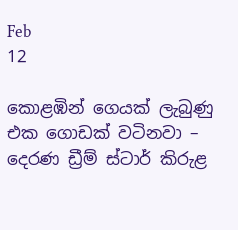Feb
12

කොළඹින් ගෙයක් ලැබුණු එක ගොඩක් වටිනවා – දෙරණ ඩ්‍රීම් ස්ටාර් කිරුළ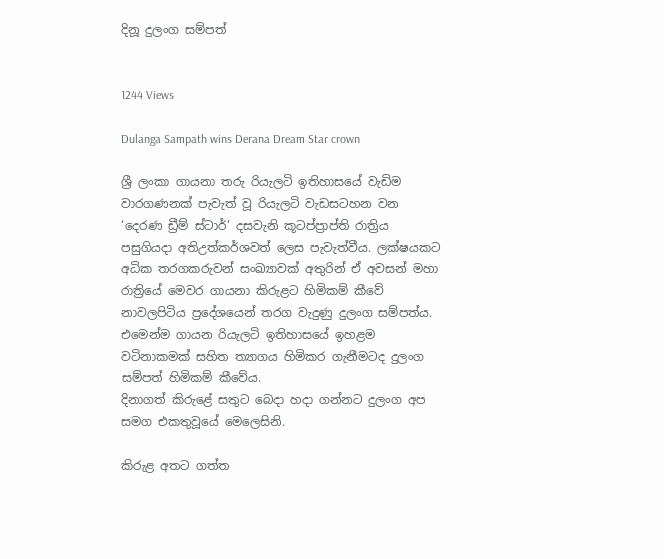දිනූ දුලංග සම්පත්


1244 Views

Dulanga Sampath wins Derana Dream Star crown

ශ්‍රී ලංකා ගායනා තරු රියැලටි ඉතිහාසයේ වැඩිම වාරගණනක් පැවැත් වූ රියැලටි වැඩසටහන වන ‘දෙරණ ඩ්‍රීම් ස්ටාර්’ දසවැනි කූටප්ප්‍රාප්ති රාත්‍රිය පසුගියදා අතිඋත්කර්ශවත් ලෙස පැවැත්වීය. ලක්ෂයකට අධික තරගකරුවන් සංඛ්‍යාවක් අතුරින් ඒ අවසන් මහා රාත්‍රියේ මෙවර ගායනා කිරුළට හිමිකම් කීවේ නාවලපිටිය ප්‍රදේශයෙන් තරග වැදුණු දුලංග සම්පත්ය. එමෙන්ම ගායන රියැලටි ඉතිහාසයේ ඉහළම වටිනාකමක් සහිත ත්‍යාගය හිමිකර ගැනීමටද දුලංග සම්පත් හිමිකම් කීවේය.
දිනාගත් කිරුළේ සතුට බෙදා හදා ගන්නට දුලංග අප සමග එකතුවූයේ මෙලෙසිනි.

කිරුළ අතට ගත්ත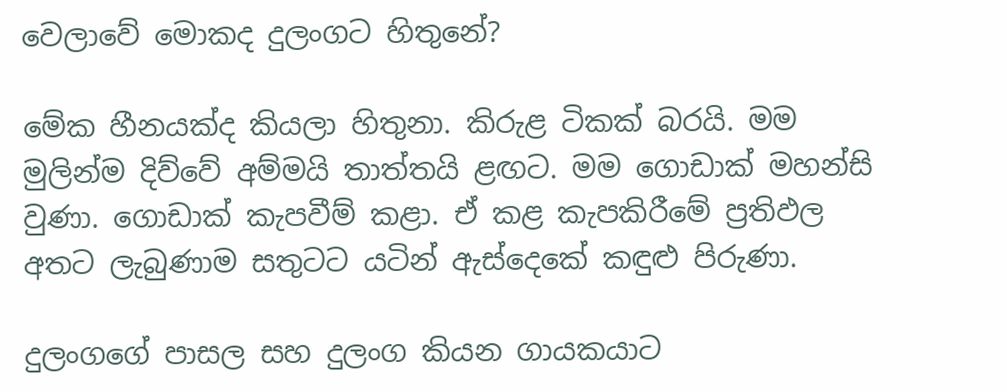වෙලාවේ මොකද දුලංගට හිතුනේ?

මේක හීනයක්ද කියලා හිතුනා. කිරුළ ටිකක් බරයි. මම මුලින්ම දිව්වේ අම්මයි තාත්තයි ළඟට. මම ගොඩාක් මහන්සි වුණා. ගොඩාක් කැපවීම් කළා. ඒ කළ කැපකිරීමේ ප්‍රතිඵල අතට ලැබුණාම සතුටට යටින් ඇස්දෙකේ කඳුළු පිරුණා.

දුලංගගේ පාසල සහ දුලංග කියන ගායකයාට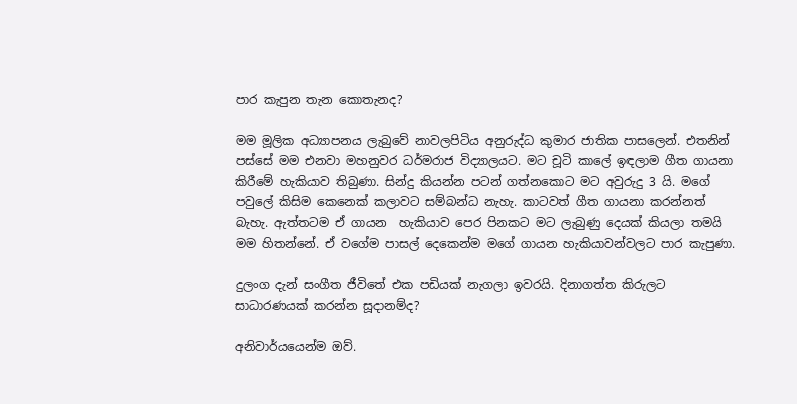පාර කැපුන තැන කොතැනද?

මම මූලික අධ්‍යාපනය ලැබුවේ නාවලපිටිය අනුරුද්ධ කුමාර ජාතික පාසලෙන්. එතනින් පස්සේ මම එනවා මහනුවර ධර්මරාජ විද්‍යාලයට. මට චූටි කාලේ ඉඳලාම ගීත ගායනා කිරීමේ හැකියාව තිබුණා. සින්දු කියන්න පටන් ගත්නකොට මට අවුරුදු 3 යි. මගේ පවුලේ කිසිම කෙනෙක් කලාවට සම්බන්ධ නැහැ. කාටවත් ගීත ගායනා කරන්නත් බැහැ. ඇත්තටම ඒ ගායන  හැකියාව පෙර පිනකට මට ලැබුණු දෙයක් කියලා තමයි මම හිතන්නේ. ඒ වගේම පාසල් දෙකෙන්ම මගේ ගායන හැකියාවන්වලට පාර කැපුණා.

දුලංග දැන් සංගීත ජීවිතේ එක පඩියක් නැගලා ඉවරයි. දිනාගත්ත කිරුලට සාධාරණයක් කරන්න සූදානම්ද?

අනිවාර්යයෙන්ම ඔව්.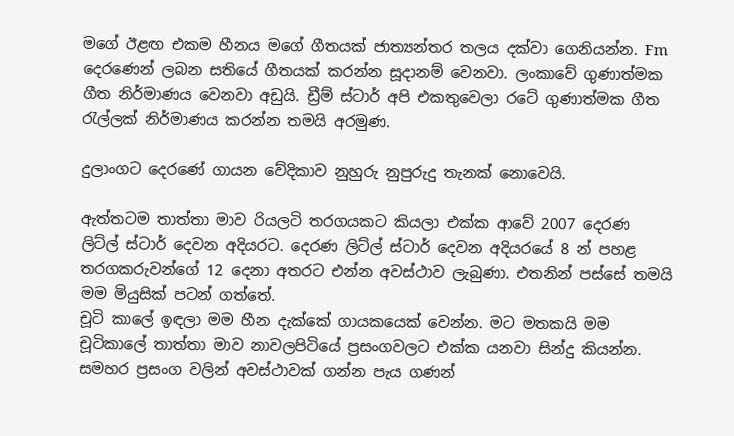මගේ ඊළඟ එකම හීනය මගේ ගීතයක් ජාත්‍යන්තර තලය දක්වා ගෙනියන්න. Fm දෙරණෙන් ලබන සතියේ ගීතයක් කරන්න සූදානම් වෙනවා. ලංකාවේ ගුණාත්මක ගීත නිර්මාණය වෙනවා අඩුයි. ඩ්‍රීම් ස්ටාර් අපි එකතුවෙලා රටේ ගුණාත්මක ගීත රැල්ලක් නිර්මාණය කරන්න තමයි අරමුණ.

දුලාංගට දෙරණේ ගායන වේදිකාව නුහුරු නුපුරුදු තැනක් නොවෙයි.

ඇත්තටම තාත්තා මාව රියලටි තරගයකට කියලා එක්ක ආවේ 2007 දෙරණ ලිට්ල් ස්ටාර් දෙවන අදියරට. දෙරණ ලිට්ල් ස්ටාර් දෙවන අදියරයේ 8 න් පහළ තරගකරුවන්ගේ 12 දෙනා අතරට එන්න අවස්ථාව ලැබුණා. එතනින් පස්සේ තමයි මම මියුසික් පටන් ගත්තේ.
චූටි කාලේ ඉඳලා මම හීන දැක්කේ ගායකයෙක් වෙන්න. මට මතකයි මම චූටිකාලේ තාත්තා මාව නාවලපිටියේ ප්‍රසංගවලට එක්ක යනවා සින්දු කියන්න. සමහර ප්‍රසංග වලින් අවස්ථාවක් ගන්න පැය ගණන්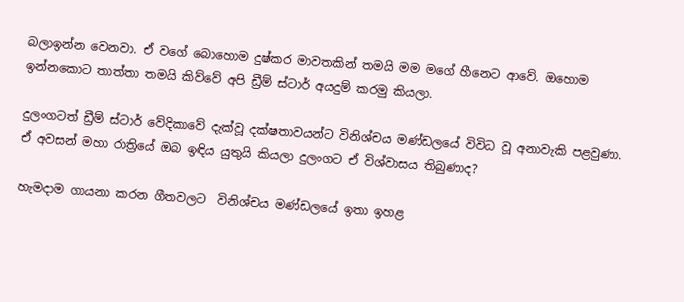බලාඉන්න වෙනවා. ඒ වගේ බොහොම දුෂ්කර මාවතකින් තමයි මම මගේ හීනෙට ආවේ. ඔහොම ඉන්නකොට තාත්තා තමයි කිව්වේ අපි ඩ්‍රීම් ස්ටාර් අයදුම් කරමු කියලා.

දුලංගටත් ඩ්‍රීම් ස්ටාර් වේදිකාවේ දැක්වූ දක්ෂතාවයන්ට විනිශ්චය මණ්‍ඩලයේ විවිධ වූ අනාවැකි පළවුණා. ඒ අවසන් මහා රාත්‍රියේ ඔබ ඉඳිය යුතුයි කියලා දුලංගට ඒ විශ්වාසය තිබුණාද?

හැමදාම ගායනා කරන ගීතවලට  විනිශ්චය මණ්‍ඩලයේ ඉතා ඉහළ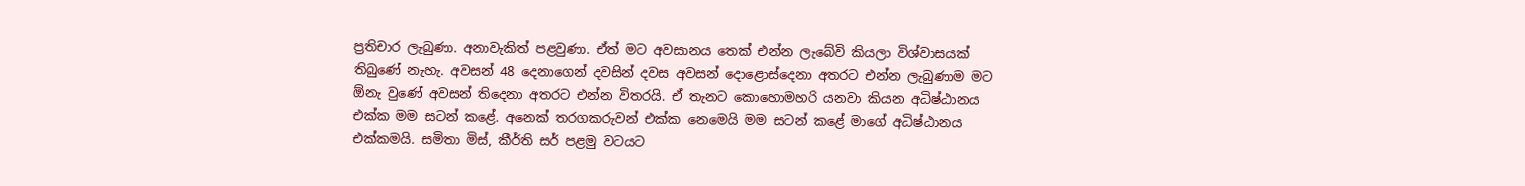ප්‍රතිචාර ලැබුණා. අනාවැකිත් පළවුණා. ඒත් මට අවසානය තෙක් එන්න ලැබේවි කියලා විශ්වාසයක් තිබුණේ නැහැ. අවසන් 48 දෙනාගෙන් දවසින් දවස අවසන් දොළොස්දෙනා අතරට එන්න ලැබුණාම මට ඕනැ වුණේ අවසන් තිදෙනා අතරට එන්න විතරයි. ඒ තැනට කොහොමහරි යනවා කියන අධිෂ්ඨානය එක්ක මම සටන් කළේ. අනෙක් තරගකරුවන් එක්ක නෙමෙයි මම සටන් කළේ මාගේ අධිෂ්ඨානය එක්කමයි. සමිතා මිස්, කීර්ති සර් පළමු වටයට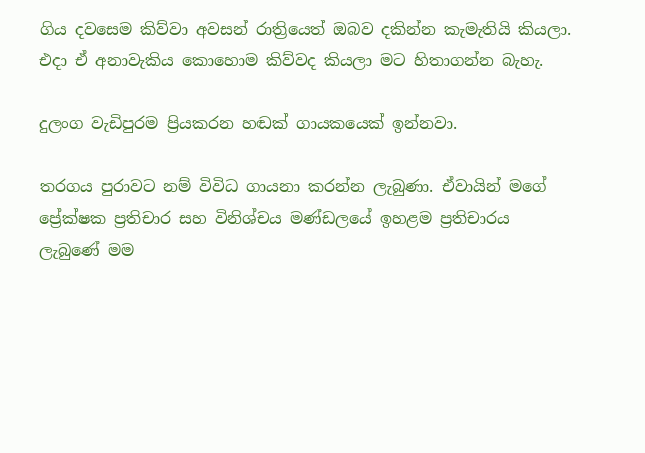ගිය දවසෙම කිව්වා අවසන් රාත්‍රියෙත් ඔබව දකින්න කැමැතියි කියලා. එදා ඒ අනාවැකිය කොහොම කිව්වද කියලා මට හිතාගන්න බැහැ.

දුලංග වැඩිපුරම ප්‍රියකරන හඬක් ගායකයෙක් ඉන්නවා.

තරගය පුරාවට නම් විවිධ ගායනා කරන්න ලැබුණා. ඒවායින් මගේ ප්‍රේක්ෂක ප්‍රතිචාර සහ විනිශ්චය මණ්ඩලයේ ඉහළම ප්‍රතිචාරය ලැබුණේ මම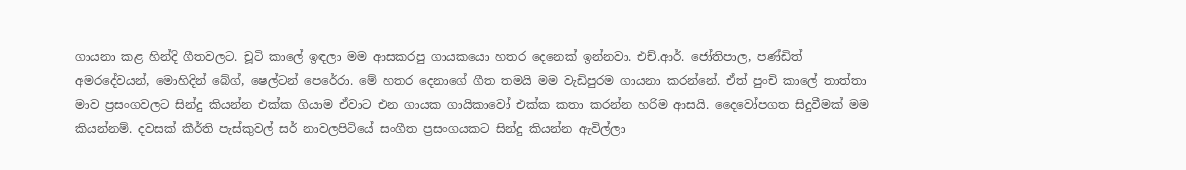ගායනා කළ හින්දි ගීතවලට. චූටි කාලේ ඉඳලා මම ආසකරපු ගායකයො හතර දෙනෙක් ඉන්නවා. එච්.ආර්. ජෝතිපාල, පණ්ඩිත් අමරදේවයන්, මොහිදින් බේග්, ෂෙල්ටන් පෙරේරා. මේ හතර දෙනාගේ ගීත තමයි මම වැඩිපුරම ගායනා කරන්නේ. ඒත් පුංචි කාලේ තාත්තා මාව ප්‍රසංගවලට සින්දු කියන්න එක්ක ගියාම ඒවාට එන ගායක ගායිකාවෝ එක්ක කතා කරන්න හරිම ආසයි. දෛවෝපගත සිදුවීමක් මම කියන්නම්. දවසක් කීර්ති පැස්කුවල් සර් නාවලපිටියේ සංගීත ප්‍රසංගයකට සින්දු කියන්න ඇවිල්ලා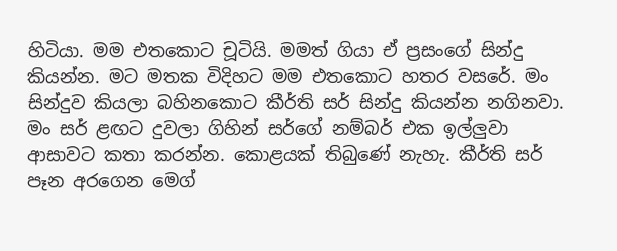හිටියා. මම එතකොට චූටියි. මමත් ගියා ඒ ප්‍රසංගේ සින්දු කියන්න. මට මතක විදිහට මම එතකොට හතර වසරේ. මං සින්දුව කියලා බහිනකොට කීර්ති සර් සින්දු කියන්න නගිනවා. මං සර් ළඟට දුවලා ගිහින් සර්ගේ නම්බර් එක ඉල්ලුවා ආසාවට කතා කරන්න. කොළයක් තිබුණේ නැහැ. කීර්ති සර් පෑන අරගෙන මෙග්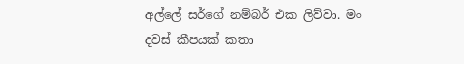අල්ලේ සර්ගේ නම්බර් එක ලිව්වා. මං දවස් කීපයක් කතා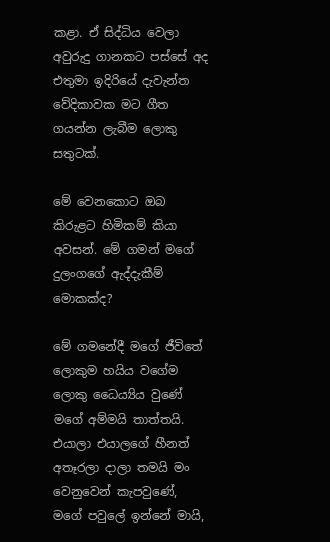කළා. ඒ සිද්ධිය වෙලා අවුරුදු ගානකට පස්සේ අද එතුමා ඉදිරියේ දැවැන්ත වේදිකාවක මට ගීත ගයන්න ලැබීම ලොකු සතුටක්.

මේ වෙනකොට ඔබ කිරුළට හිමිකම් කියා අවසන්. මේ ගමන් මගේ දුලංගගේ ඇද්දැකීම් මොකක්ද?

මේ ගමනේදී මගේ ජීවිතේ ලොකුම හයිය වගේම ලොකු ධෛය්‍යිය වුණේ මගේ අම්මයි තාත්තයි. එයාලා එයාලගේ හීනත් අතෑරලා දාලා තමයි මං වෙනුවෙන් කැපවුණේ, මගේ පවුලේ ඉන්නේ මායි,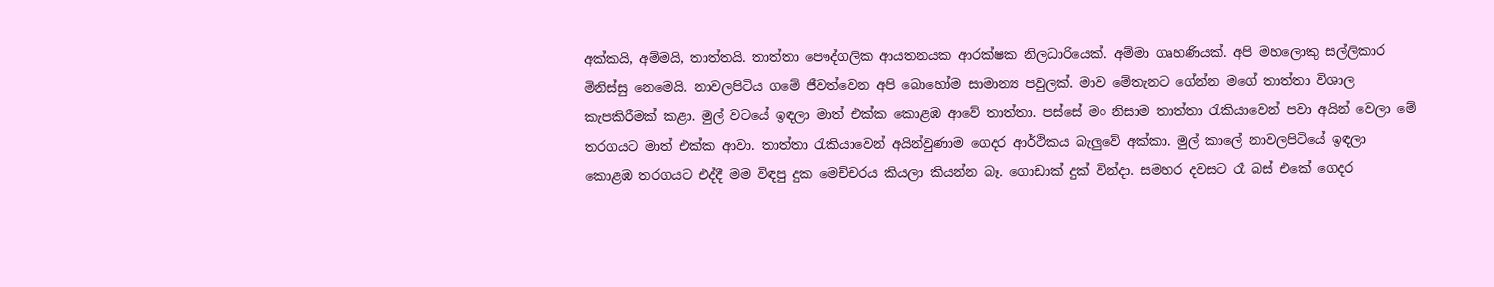අක්කයි, අම්මයි, තාත්තයි. තාත්තා පෞද්ගලික ආයතනයක ආරක්ෂක නිලධාරියෙක්. අම්මා ගෘහණියක්. අපි මහලොකු සල්ලිකාර මිනිස්සු නෙමෙයි. නාවලපිටිය ගමේ ජීවත්වෙන අපි බොහෝම සාමාන්‍ය පවුලක්. මාව මේතැනට ගේන්න මගේ තාත්තා විශාල කැපකිරීමක් කළා. මුල් වටයේ ඉඳලා මාත් එක්ක කොළඹ ආවේ තාත්තා. පස්සේ මං නිසාම තාත්තා රැකියාවෙන් පවා අයින් වෙලා මේ තරගයට මාත් එක්ක ආවා. තාත්තා රැකියාවෙන් අයින්වුණාම ගෙදර ආර්ථිකය බැලුවේ අක්කා. මුල් කාලේ නාවලපිටියේ ඉඳලා කොළඹ තරගයට එද්දී මම විඳපු දුක මෙච්චරය කියලා කියන්න බෑ. ගොඩාක් දුක් වින්දා. සමහර දවසට රෑ බස් එකේ ගෙදර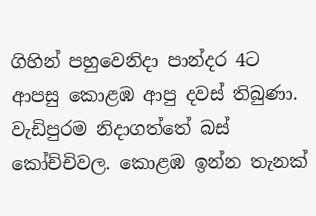ගිහින් පහුවෙනිදා පාන්දර 4ට ආපසු කොළඹ ආපු දවස් තිබුණා. වැඩිපුරම නිදාගත්තේ බස් කෝච්චිවල. කොළඹ ඉන්න තැනක්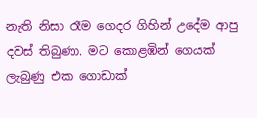නැති නිසා රෑම ගෙදර ගිහින් උදේම ආපු දවස් තිබුණා. මට කොළඹින් ගෙයක් ලැබුණු එක ගොඩාක්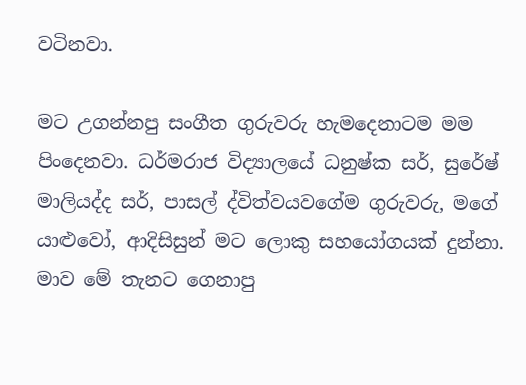වටිනවා.

මට උගන්නපු සංගීත ගුරුවරු හැමදෙනාටම මම පිංදෙනවා. ධර්මරාජ විද්‍යාලයේ ධනුෂ්ක සර්, සුරේෂ් මාලියද්ද සර්, පාසල් ද්විත්වයවගේම ගුරුවරු, මගේ යාළුවෝ, ආදිසිසුන් මට ලොකු සහයෝගයක් දුන්නා. මාව මේ තැනට ගෙනාපු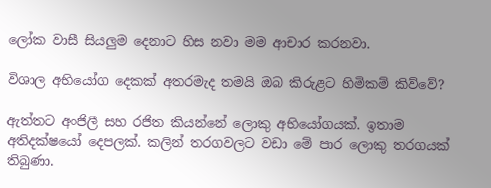ලෝක වාසී සියලුම දෙනාට හිස නවා මම ආචාර කරනවා.

විශාල අභියෝග දෙකක් අතරමැද තමයි ඔබ කිරුළට හිමිකම් කිව්වේ?

ඇත්තට අංජිලී සහ රජිත කියන්නේ ලොකු අභියෝගයක්. ඉතාම අතිදක්ෂයෝ දෙපලක්. කලින් තරගවලට වඩා මේ පාර ලොකු තරගයක් තිබුණා.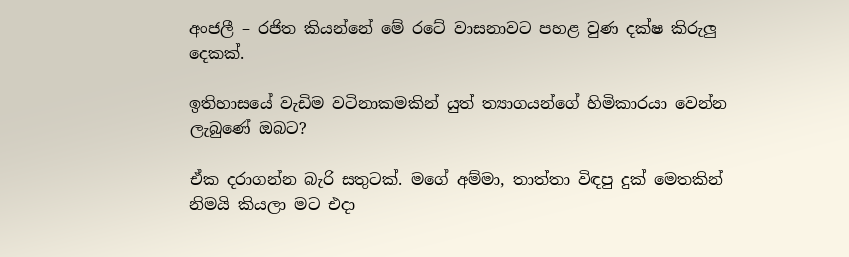අංජලී – රජිත කියන්නේ මේ රටේ වාසනාවට පහළ වුණ දක්ෂ කිරුලු දෙකක්.

ඉතිහාසයේ වැඩිම වටිනාකමකින් යුත් ත්‍යාගයන්ගේ හිමිකාරයා වෙන්න ලැබුණේ ඔබට?

ඒක දරාගන්න බැරි සතුටක්. මගේ අම්මා, තාත්තා විඳපු දුක් මෙතකින් නිමයි කියලා මට එදා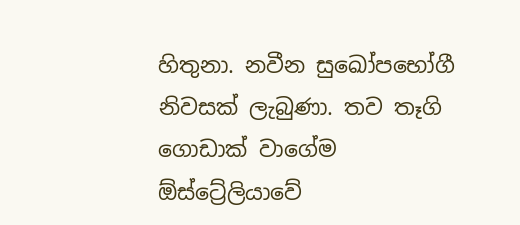හිතුනා. නවීන සුඛෝපභෝගී නිවසක් ලැබුණා. තව තෑගි ගොඩාක් වාගේම ඕස්ට්‍රේලියාවේ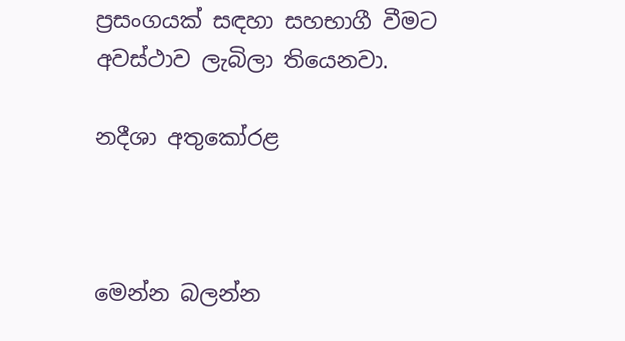ප්‍රසංගයක් සඳහා සහභාගී වීමට අවස්ථාව ලැබිලා තියෙනවා.

නදීශා අතුකෝරළ



මෙන්න බලන්න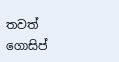තවත් ගොසිප්